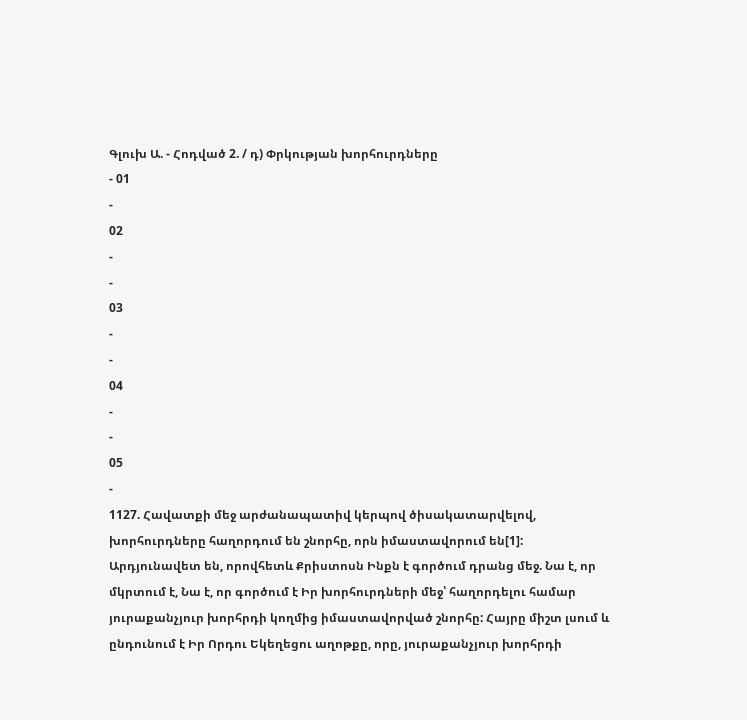Գլուխ Ա. - Հոդված 2. / դ) Փրկության խորհուրդները
- 01
-
02
-
-
03
-
-
04
-
-
05
-
1127. Հավատքի մեջ արժանապատիվ կերպով ծիսակատարվելով, խորհուրդները հաղորդում են շնորհը, որն իմաստավորում են[1]: Արդյունավետ են, որովհետև Քրիստոսն Ինքն է գործում դրանց մեջ. Նա է, որ մկրտում է, Նա է, որ գործում է Իր խորհուրդների մեջ՝ հաղորդելու համար յուրաքանչյուր խորհրդի կողմից իմաստավորված շնորհը: Հայրը միշտ լսում և ընդունում է Իր Որդու Եկեղեցու աղոթքը, որը, յուրաքանչյուր խորհրդի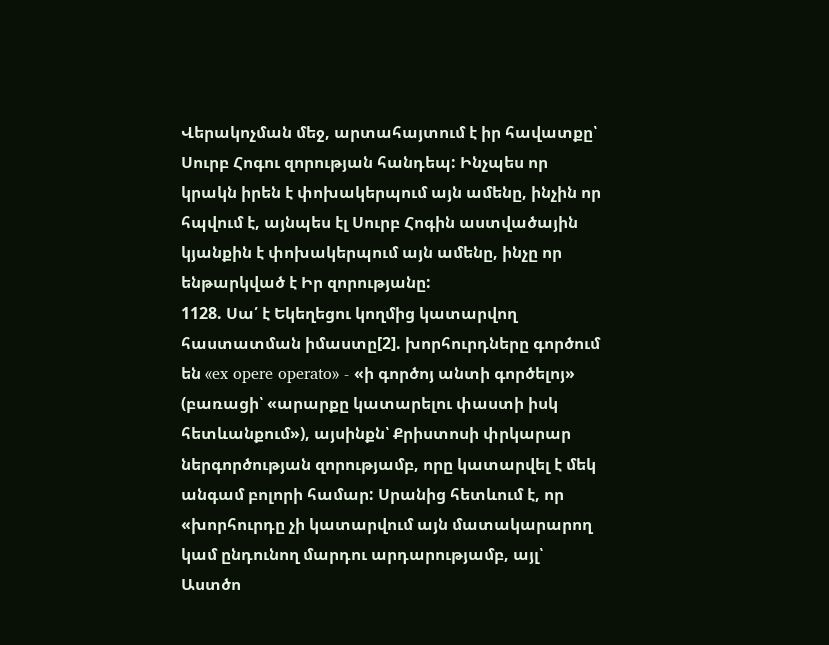Վերակոչման մեջ, արտահայտում է իր հավատքը՝ Սուրբ Հոգու զորության հանդեպ: Ինչպես որ կրակն իրեն է փոխակերպում այն ամենը, ինչին որ հպվում է, այնպես էլ Սուրբ Հոգին աստվածային կյանքին է փոխակերպում այն ամենը, ինչը որ ենթարկված է Իր զորությանը:
1128. Սա՛ է Եկեղեցու կողմից կատարվող հաստատման իմաստը[2]. խորհուրդները գործում են «ex opere operato» - «ի գործոյ անտի գործելոյ» (բառացի՝ «արարքը կատարելու փաստի իսկ հետևանքում»), այսինքն՝ Քրիստոսի փրկարար ներգործության զորությամբ, որը կատարվել է մեկ անգամ բոլորի համար: Սրանից հետևում է, որ «խորհուրդը չի կատարվում այն մատակարարող կամ ընդունող մարդու արդարությամբ, այլ՝ Աստծո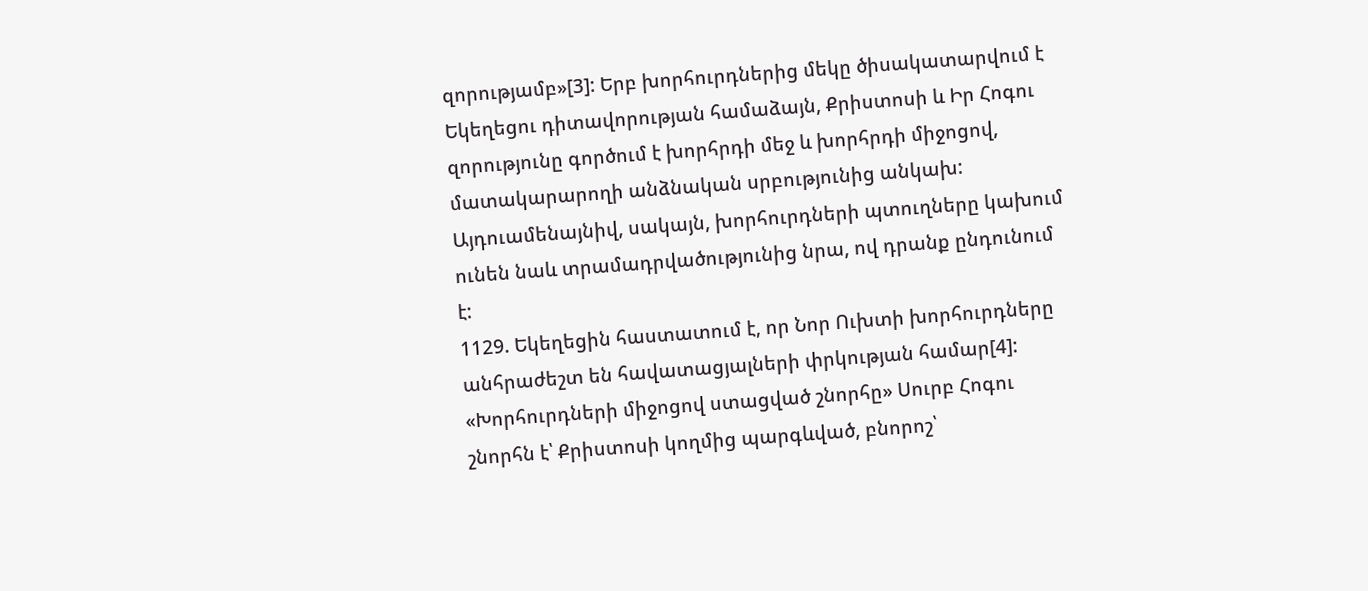զորությամբ»[3]: Երբ խորհուրդներից մեկը ծիսակատարվում է Եկեղեցու դիտավորության համաձայն, Քրիստոսի և Իր Հոգու զորությունը գործում է խորհրդի մեջ և խորհրդի միջոցով, մատակարարողի անձնական սրբությունից անկախ: Այդուամենայնիվ, սակայն, խորհուրդների պտուղները կախում ունեն նաև տրամադրվածությունից նրա, ով դրանք ընդունում է:
1129. Եկեղեցին հաստատում է, որ Նոր Ուխտի խորհուրդները անհրաժեշտ են հավատացյալների փրկության համար[4]: «Խորհուրդների միջոցով ստացված շնորհը» Սուրբ Հոգու շնորհն է՝ Քրիստոսի կողմից պարգևված, բնորոշ՝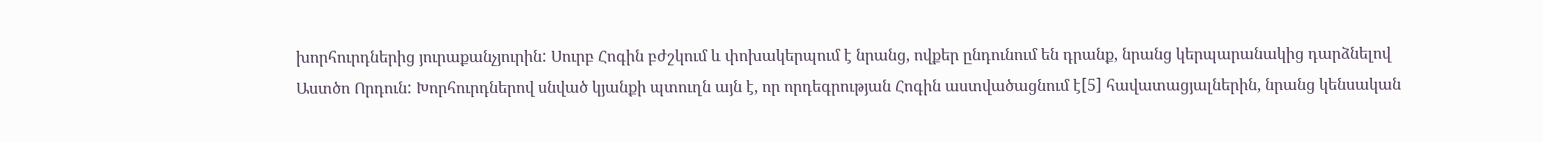խորհուրդներից յուրաքանչյուրին: Սուրբ Հոգին բժշկում և փոխակերպում է նրանց, ովքեր ընդունում են դրանք, նրանց կերպարանակից դարձնելով Աստծո Որդուն: Խորհուրդներով սնված կյանքի պտուղն այն է, որ որդեգրության Հոգին աստվածացնում է[5] հավատացյալներին, նրանց կենսական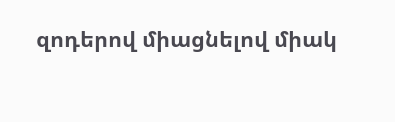զոդերով միացնելով միակ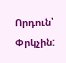Որդուն՝ Փրկչին: